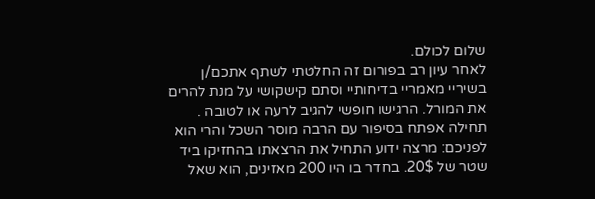שלום לכולם.
לאחר עיון רב בפורום זה החלטתי לשתף אתכם/ן בשיריי מאמריי בדיחותיי וסתם קישקושי על מנת להרים את המורל. הרגישו חופשי להגיב לרעה או לטובה . תחילה אפתח בסיפור עם הרבה מוסר השכל והרי הוא לפניכם: מרצה ידוע התחיל את הרצאתו בהחזיקו ביד שטר של 20$. בחדר בו היו 200 מאזינים, הוא שאל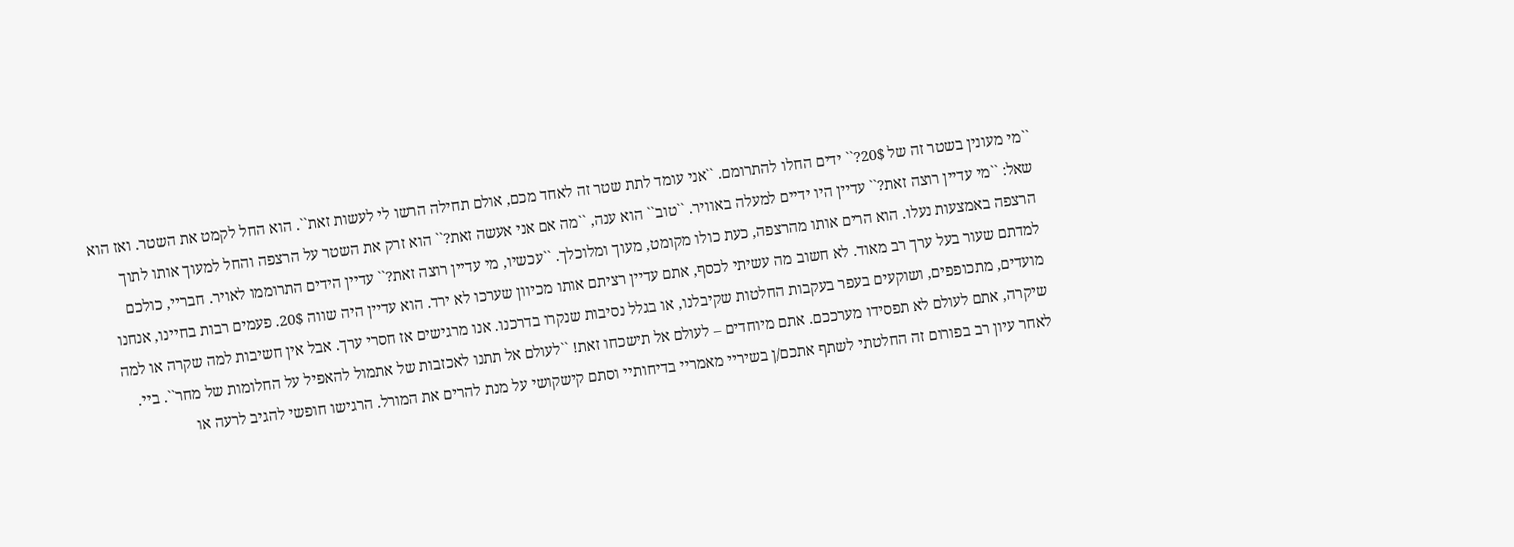``מי מעונין בשטר זה של 20$?`` ידים החלו להתרומם. ``אני עומד לתת שטר זה לאחד מכם, אולם תחילה הרשו לי לעשות זאת``. הוא החל לקמט את השטר. ואז הוא שאל: ``מי עדיין רוצה זאת?`` עדיין היו ידיים למעלה באוויר. ``טוב`` הוא ענה, ``מה אם אני אעשה זאת?`` הוא זרק את השטר על הרצפה והחל למעוך אותו לתוך הרצפה באמצעות נעלו. הוא הרים אותו מהרצפה, כעת כולו מקומט, מעוך ומלוכלך. ``עכשיו, מי עדיין רוצה זאת?`` עדיין הידים התרוממו לאויר. חבריי, כולכם למדתם שעור בעל ערך רב מאוד. לא חשוב מה עשיתי לכסף, אתם עדיין רציתם אותו מכיוון שערכו לא ירד. הוא עדיין היה שווה 20$. פעמים רבות בחיינו, אנחנו מועדים, מתכופפים, ושוקעים בעפר בעקבות החלטות שקיבלנו, או בגלל נסיבות שנקרו בדרכנו. אנו מרגישים אז חסרי ערך. אבל אין חשיבות למה שקרה או למה שיקרה, אתם לעולם לא תפסידו מערככם. אתם מיוחדים – לעולם אל תישכחו זאת! ``לעולם אל תתנו לאכזבות של אתמול להאפיל על החלומות של מחר``. ביי.
לאחר עיון רב בפורום זה החלטתי לשתף אתכם/ן בשיריי מאמריי בדיחותיי וסתם קישקושי על מנת להרים את המורל. הרגישו חופשי להגיב לרעה או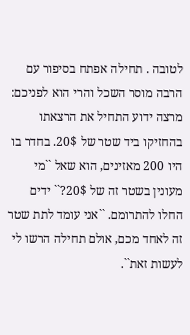לטובה . תחילה אפתח בסיפור עם הרבה מוסר השכל והרי הוא לפניכם: מרצה ידוע התחיל את הרצאתו בהחזיקו ביד שטר של 20$. בחדר בו היו 200 מאזינים, הוא שאל ``מי מעונין בשטר זה של 20$?`` ידים החלו להתרומם. ``אני עומד לתת שטר זה לאחד מכם, אולם תחילה הרשו לי לעשות זאת``.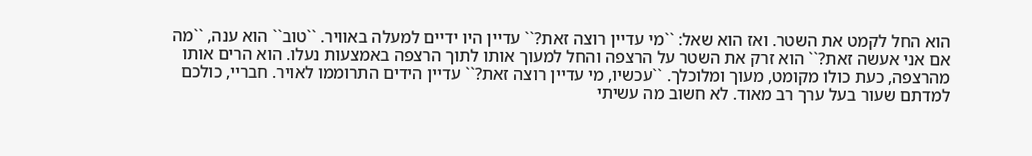הוא החל לקמט את השטר. ואז הוא שאל: ``מי עדיין רוצה זאת?`` עדיין היו ידיים למעלה באוויר. ``טוב`` הוא ענה, ``מה אם אני אעשה זאת?`` הוא זרק את השטר על הרצפה והחל למעוך אותו לתוך הרצפה באמצעות נעלו. הוא הרים אותו מהרצפה, כעת כולו מקומט, מעוך ומלוכלך. ``עכשיו, מי עדיין רוצה זאת?`` עדיין הידים התרוממו לאויר. חבריי, כולכם למדתם שעור בעל ערך רב מאוד. לא חשוב מה עשיתי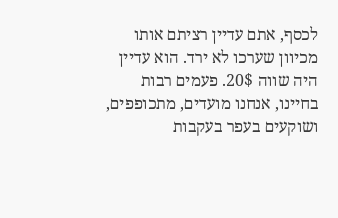לכסף, אתם עדיין רציתם אותו מכיוון שערכו לא ירד. הוא עדיין היה שווה 20$. פעמים רבות בחיינו, אנחנו מועדים, מתכופפים, ושוקעים בעפר בעקבות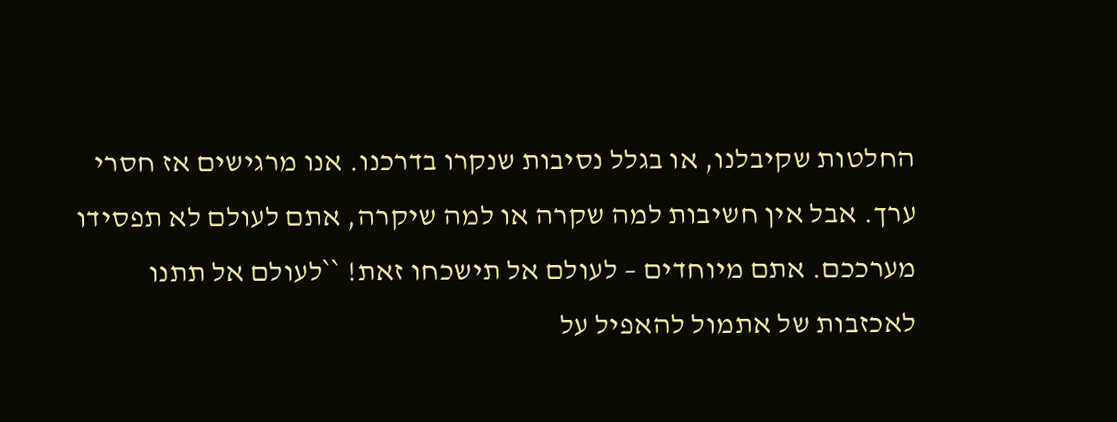החלטות שקיבלנו, או בגלל נסיבות שנקרו בדרכנו. אנו מרגישים אז חסרי ערך. אבל אין חשיבות למה שקרה או למה שיקרה, אתם לעולם לא תפסידו מערככם. אתם מיוחדים – לעולם אל תישכחו זאת! ``לעולם אל תתנו לאכזבות של אתמול להאפיל על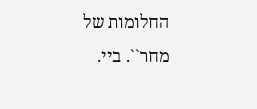החלומות של מחר``. ביי.